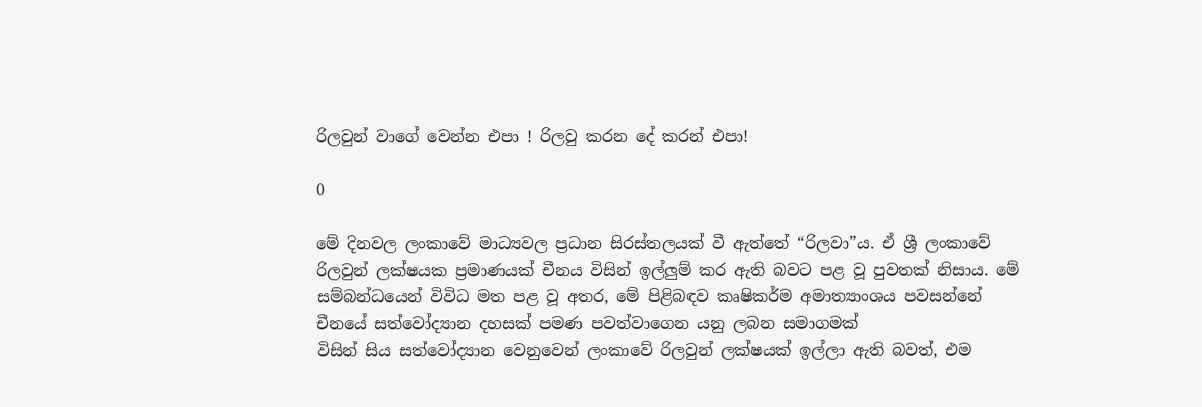රිලවුන් වාගේ වෙන්න එපා ! රිලවු කරන දේ කරන් එපා!

0

මේ දිනවල ලංකාවේ මාධ්‍යවල ප්‍රධාන සිරස්තලයක් වී ඇත්තේ “රිලවා”ය. ඒ ශ්‍රී ලංකාවේ රිලවුන් ලක්ෂයක ප්‍රමාණයක් චීනය විසින් ඉල්ලු‍ම් කර ඇති බවට පළ වූ පුවතක් නිසාය. මේ සම්බන්ධයෙන් විවිධ මත පළ වූ අතර, මේ පිළිබඳව කෘෂිකර්ම අමාත්‍යාංශය පවසන්නේ චීනයේ සත්වෝද්‍යාන දහසක් පමණ පවත්වාගෙන යනු ලබන සමාගමක්
විසින් සිය සත්වෝද්‍යාන වෙනුවෙන් ලංකාවේ රිලවුන් ලක්ෂයක් ඉල්ලා ඇති බවත්, එම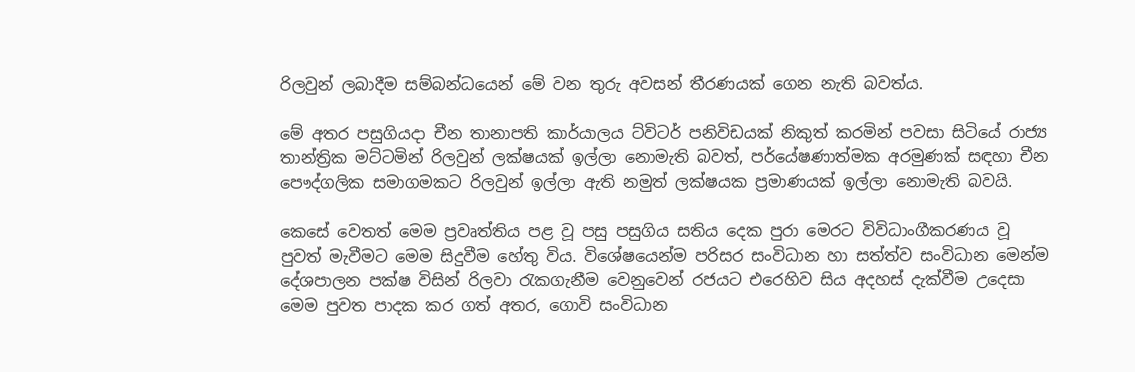රිලවුන් ලබාදීම සම්බන්ධයෙන් මේ වන තුරු අවසන් තීරණයක් ගෙන නැති බවත්ය.

මේ අතර පසුගියදා චීන තානාපති කාර්යාලය ට්විටර් පනිවිඩයක් නිකුත් කරමින් පවසා සිටියේ රාජ්‍ය තාන්ත්‍රික මට්ටමින් රිලවුන් ලක්ෂයක් ඉල්ලා නොමැති බවත්, පර්යේෂණාත්මක අරමුණක් සඳහා චීන පෞද්ගලික සමාගමකට රිලවුන් ඉල්ලා ඇති නමුත් ලක්ෂයක ප්‍රමාණයක් ඉල්ලා නොමැති බවයි.

කෙසේ වෙතත් මෙම ප්‍රවෘත්තිය පළ වූ පසු පසුගිය සතිය දෙක පුරා මෙරට විවිධාංගීකරණය වූ පුවත් මැවීමට මෙම සිදුවීම හේතු විය. විශේෂයෙන්ම පරිසර සංවිධාන හා සත්ත්ව සංවිධාන මෙන්ම දේශපාලන පක්ෂ විසින් රිලවා රැකගැනීම වෙනුවෙන් රජයට එරෙහිව සිය අදහස් දැක්වීම උදෙසා මෙම පුවත පාදක කර ගත් අතර, ගොවි සංවිධාන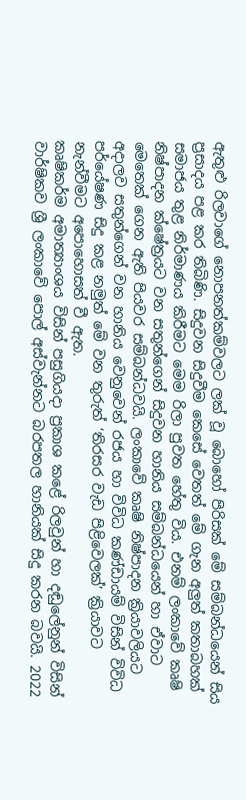ඇතුළු රිලවාගේ නොපනත්කම්වලට ලක් වූ බොහෝ පිරිසක් මේ සම්බන්ධයෙන් සිය ප්‍රසාදය පළ කර තිබිණි. සිදුවන සිදුවීම කෙසේ වෙතත් මේ ගැන අලු‍ත් කතාබහක් සමාජය තුළ නිර්මාණය කිරීමට මෙම රිලා පුවත හේතු විය. එනම් ලංකාවේ කෘෂි නිෂ්පාදන ක්ෂේත්‍රයට වන සතුන්ගෙන් සිදුවන හානිය සම්බන්ධයෙන් හා ඒවාට මෙතෙක් ගෙන ඇති පියවර සම්බන්ධවයි. ලංකාවේ කෘෂි නිෂ්පාදන ක්‍රියාවලියට අදාලව සතුන්ගෙන් වන හානිය වෙනුවෙන් රජය හා විවිධ කණ්ඩායම් විසින් විවිධ පර්යේෂණ සිදු කළ නමුත් මේ වන තුරුත් ‘තිරසර වැඩ පිළිවෙලක්’ ක්‍රියාවට නැන්වීමට අපොහොසත් වී ඇත.
කෘෂිකර්ම අමාත්‍යාංශය විසින් පසුගියදා ප්‍රකාශ කළේ රිලවුන් හා දඬුලේනුන් විසින් වාර්ෂිකව ශ්‍රී ලංකාවේ පොල් අස්වැන්නට බරපතල හානියක් සිදු කරන බවයි. 2022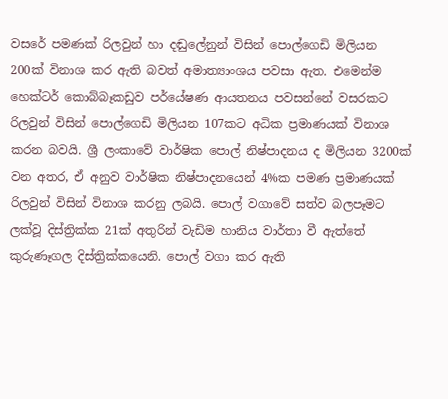වසරේ පමණක් රිලවුන් හා දඬුලේනුන් විසින් පොල්ගෙඩි මිලියන 200ක් විනාශ කර ඇති බවත් අමාත්‍යාංශය පවසා ඇත. එමෙන්ම හෙක්ටර් කොබ්බෑකඩුව පර්යේෂණ ආයතනය පවසන්නේ වසරකට රිලවුන් විසින් පොල්ගෙඩි මිලියන 107කට අධික ප්‍රමාණයක් විනාශ කරන බවයි. ශ්‍රී ලංකාවේ වාර්ෂික පොල් නිෂ්පාදනය ද මිලියන 3200ක් වන අතර, ඒ අනුව වාර්ෂික නිෂ්පාදනයෙන් 4%ක පමණ ප්‍රමාණයක් රිලවුන් විසින් විනාශ කරනු ලබයි. පොල් වගාවේ සත්ව බලපෑමට ලක්වූ දිස්ත්‍රික්ක 21ක් අතුරින් වැඩිම හානිය වාර්තා වී ඇත්තේ කුරුණෑගල දිස්ත්‍රික්කයෙනි. පොල් වගා කර ඇති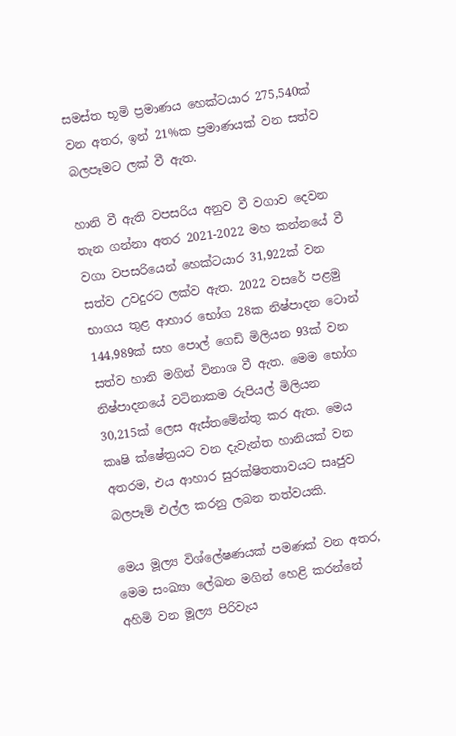සමස්ත භූමි ප්‍රමාණය හෙක්ටයාර 275,540ක් වන අතර, ඉන් 21%ක ප්‍රමාණයක් වන සත්ව බලපෑමට ලක් වී ඇත.

හානි වී ඇති වපසරිය අනුව වී වගාව දෙවන තැන ගන්නා අතර 2021-2022 මහ කන්නයේ වී වගා වපසරියෙන් හෙක්ටයාර 31,922ක් වන සත්ව උවදුරට ලක්ව ඇත. 2022 වසරේ පළමු භාගය තුළ ආහාර භෝග 28ක නිෂ්පාදන ටොන් 144,989ක් සහ පොල් ගෙඩි මිලියන 93ක් වන සත්ව හානි මගින් විනාශ වී ඇත. මෙම භෝග නිෂ්පාදනයේ වටිනාකම රුපියල් මිලියන 30,215ක් ලෙස ඇස්තමේන්තු කර ඇත. මෙය කෘෂි ක්ෂේත්‍රයට වන දැවැන්ත හානියක් වන අතරම, එය ආහාර සුරක්ෂිතතාවයට සෘජුව බලපෑම් එල්ල කරනු ලබන තත්වයකි.

මෙය මූල්‍ය විශ්ලේෂණයක් පමණක් වන අතර, මෙම සංඛ්‍යා ලේඛන මගින් හෙළි කරන්නේ අහිමි වන මූල්‍ය පිරිවැය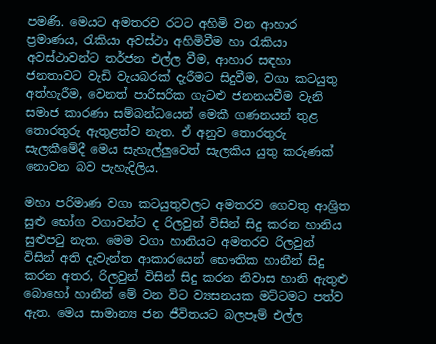පමණි. මෙයට අමතරව රටට අහිමි වන ආහාර ප්‍රමාණය, රැකියා අවස්ථා අහිමිවීම හා රැකියා අවස්ථාවන්ට තර්ජන එල්ල වීම, ආහාර සඳහා ජනතාවට වැඩි වැයබරක් දැරීමට සිදුවීම, වගා කටයුතු අත්හැරීම, වෙනත් පාරිසරික ගැටළු ජනනයවීම වැනි සමාජ කාරණා සම්බන්ධයෙන් මෙකී ගණනයන් තුළ තොරතුරු ඇතුළත්ව නැත. ඒ අනුව තොරතුරු සැලකීමේදී මෙය සැහැල්ලුවෙත් සැලකිය යුතු කරුණක් නොවන බව පැහැදිලිය.

මහා පරිමාණ වගා කටයුතුවලට අමතරව ගෙවතු ආශ්‍රිත සුළු භෝග වගාවන්ට ද රිලවුන් විසින් සිදු කරන හානිය සුළුපටු නැත. මෙම වගා හානියට අමතරව රිලවුන් විසින් අති දැවැන්ත ආකාරයෙන් භෞතික හානීන් සිදු කරන අතර, රිලවුන් විසින් සිදු කරන නිවාස හානි ඇතුළු බොහෝ හානීන් මේ වන විට ව්‍යසනයක මට්ටමට පත්ව ඇත. මෙය සාමාන්‍ය ජන ජීවිතයට බලපෑම් එල්ල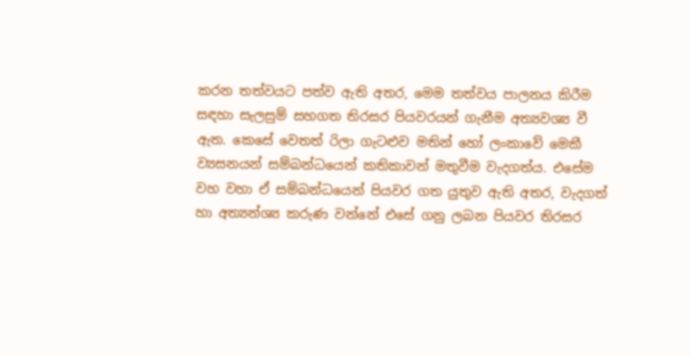කරන තත්වයට පත්ව ඇති අතර, මෙම තත්වය පාලනය කිරීම සඳහා සැලසුම් සහගත තිරසර පියවරයන් ගැනීම අත්‍යවශ්‍ය වී ඇත. කෙසේ වෙතත් රිලා ගැටළුව මතින් හෝ ලංකාවේ මෙකී ව්‍යසනයන් සම්බන්ධයෙන් කතිකාවන් මතුවීම වැදගත්ය. එසේම වහ වහා ඒ සම්බන්ධයෙන් පියවර ගත යුතුව ඇති අතර, වැදගත් හා අත්‍යන්‍ශ්‍ය කරුණ වන්නේ එසේ ගනු ලබන පියවර තිරසර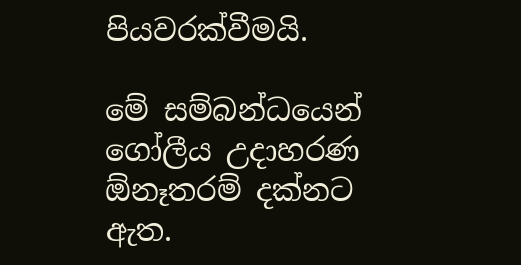පියවරක්වීමයි.

මේ සම්බන්ධයෙන් ගෝලීය උදාහරණ ඕනෑතරම් දක්නට ඇත.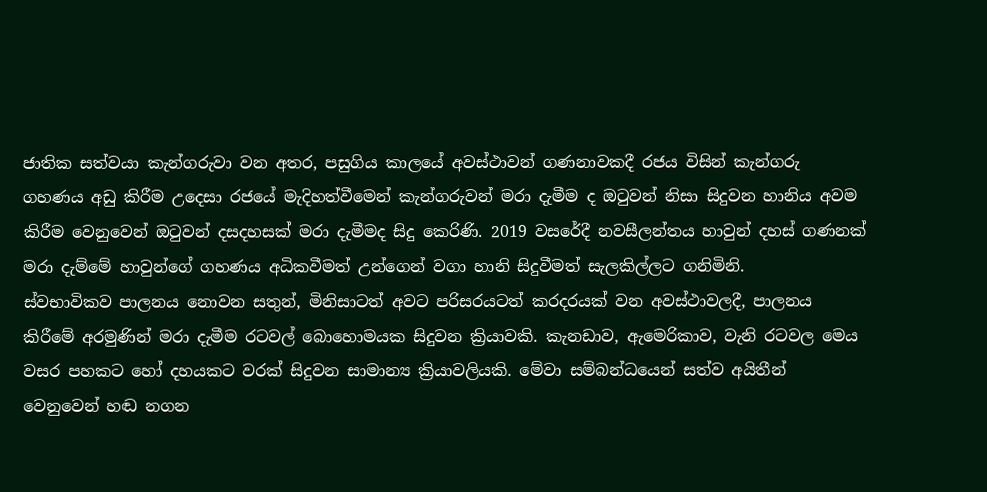ජාතික සත්වයා කැන්ගරුවා වන අතර, පසුගිය කාලයේ අවස්ථාවන් ගණනාවකදී රජය විසින් කැන්ගරු ගහණය අඩු කිරීම උදෙසා රජයේ මැදිහත්වීමෙන් කැන්ගරුවන් මරා දැමීම ද ඔටුවන් නිසා සිදුවන හානිය අවම කිරීම වෙනුවෙන් ඔටුවන් දසදහසක් මරා දැමීමද සිදු කෙරිණි. 2019 වසරේදී නවසීලන්තය හාවුන් දහස් ගණනක් මරා දැම්මේ හාවුන්ගේ ගහණය අධිකවීමත් උන්ගෙන් වගා හානි සිදුවීමත් සැලකිල්ලට ගනිමිනි.
ස්වභාවිකව පාලනය නොවන සතුන්, මිනිසාටත් අවට පරිසරයටත් කරදරයක් වන අවස්ථාවලදී, පාලනය කිරීමේ අරමුණින් මරා දැමීම රටවල් බොහොමයක සිදුවන ක්‍රියාවකි. කැනඩාව, ඇමෙරිකාව, වැනි රටවල මෙය වසර පහකට හෝ දහයකට වරක් සිදුවන සාමාන්‍ය ක්‍රියාවලියකි. මේවා සම්බන්ධයෙන් සත්ව අයිතීන් වෙනුවෙන් හඬ නගන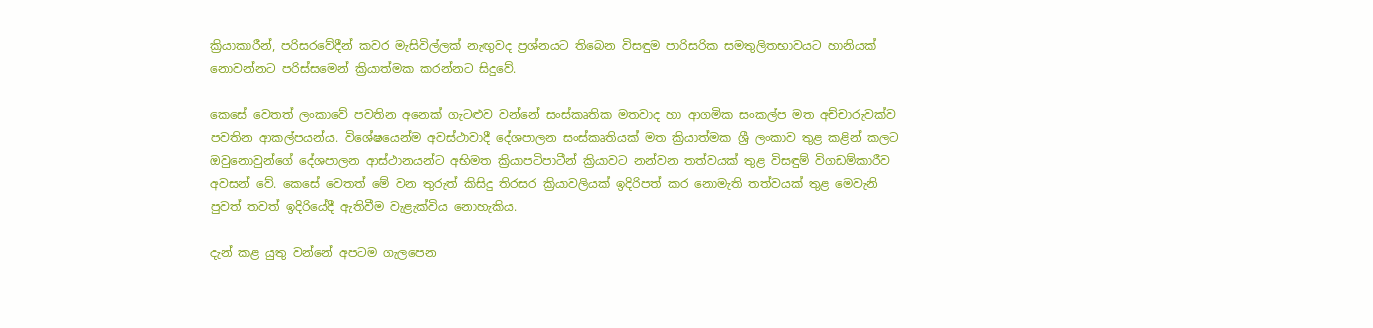ක්‍රියාකාරීන්, පරිසරවේදීන් කවර මැසිවිල්ලක් නැඟු‍වද ප්‍රශ්නයට තිබෙන විසඳුම පාරිසරික සමතුලිතභාවයට හානියක් නොවන්නට පරිස්සමෙන් ක්‍රියාත්මක කරන්නට සිදුවේ.

කෙසේ වෙතත් ලංකාවේ පවතින අනෙක් ගැටළුව වන්නේ සංස්කෘතික මතවාද හා ආගමික සංකල්ප මත අච්චාරුවක්ව පවතින ආකල්පයන්ය. විශේෂයෙන්ම අවස්ථාවාදී දේශපාලන සංස්කෘතියක් මත ක්‍රියාත්මක ශ්‍රී ලංකාව තුළ කළින් කලට ඔවුනොවුන්ගේ දේශපාලන ආස්ථානයන්ට අභිමත ක්‍රියාපටිපාටීන් ක්‍රියාවට නන්වන තත්වයක් තුළ විසඳුම් විගඩම්කාරීව අවසන් වේ. කෙසේ වෙතත් මේ වන තුරුත් කිසිදු තිරසර ක්‍රියාවලියක් ඉදිරිපත් කර නොමැති තත්වයක් තුළ මෙවැනි පුවත් තවත් ඉදිරියේදී ඇතිවීම වැළැක්විය නොහැකිය.

දැන් කළ යුතු වන්නේ අපටම ගැලපෙන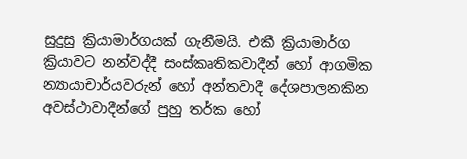සුදුසු ක්‍රියාමාර්ගයක් ගැනීමයි. එකී ක්‍රියාමාර්ග ක්‍රියාවට නන්වද්දී සංස්කෘතිකවාදීන් හෝ ආගමික න්‍යායාචාර්යවරුන් හෝ අන්තවාදී දේශපාලනකින අවස්ථාවාදීන්ගේ පුහු තර්ක හෝ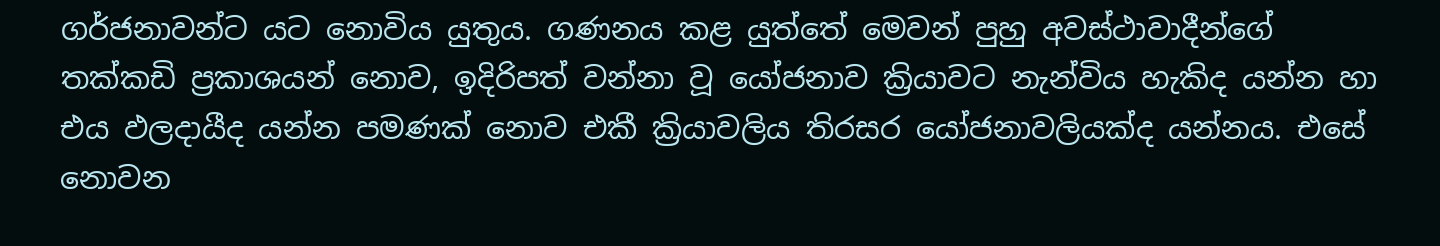ගර්ජනාවන්ට යට නොවිය යුතුය. ගණනය කළ යුත්තේ මෙවන් පුහු අවස්ථාවාදීන්ගේ තක්කඩි ප්‍රකාශයන් නොව, ඉදිරිපත් වන්නා වූ යෝජනාව ක්‍රියාවට නැන්විය හැකිද යන්න හා එය ඵලදායීද යන්න පමණක් නොව එකී ක්‍රියාවලිය තිරසර යෝජනාවලියක්ද යන්නය. එසේ නොවන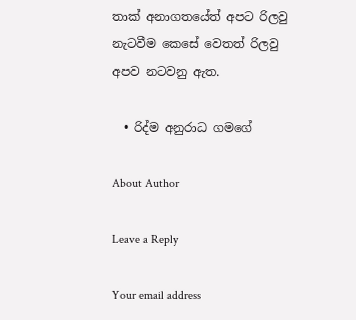තාක් අනාගතයේත් අපට රිලවු නැටවීම කෙසේ වෙතත් රිලවු අපව නටවනු ඇත.

  • රිද්ම අනුරාධ ගමගේ

About Author

Leave a Reply

Your email address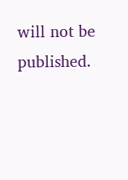will not be published.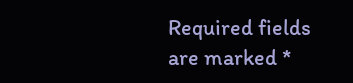Required fields are marked *